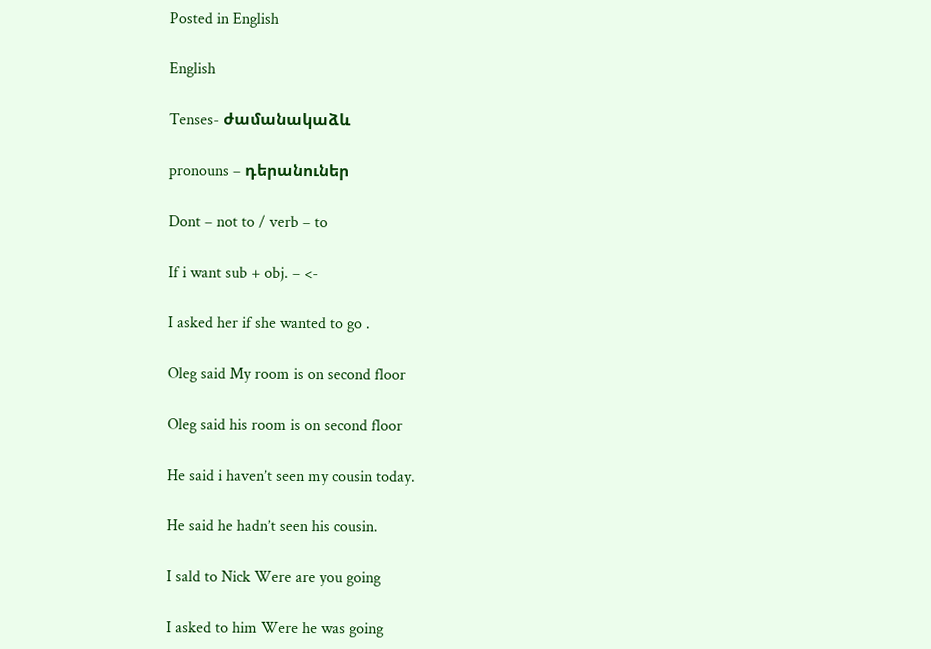Posted in English

English

Tenses- ժամանակաձև

pronouns – դերանուներ

Dont – not to / verb – to

If i want sub + obj. – <-

I asked her if she wanted to go .

Oleg said My room is on second floor

Oleg said his room is on second floor

He said i haven’t seen my cousin today.

He said he hadn’t seen his cousin.

I sald to Nick Were are you going

I asked to him Were he was going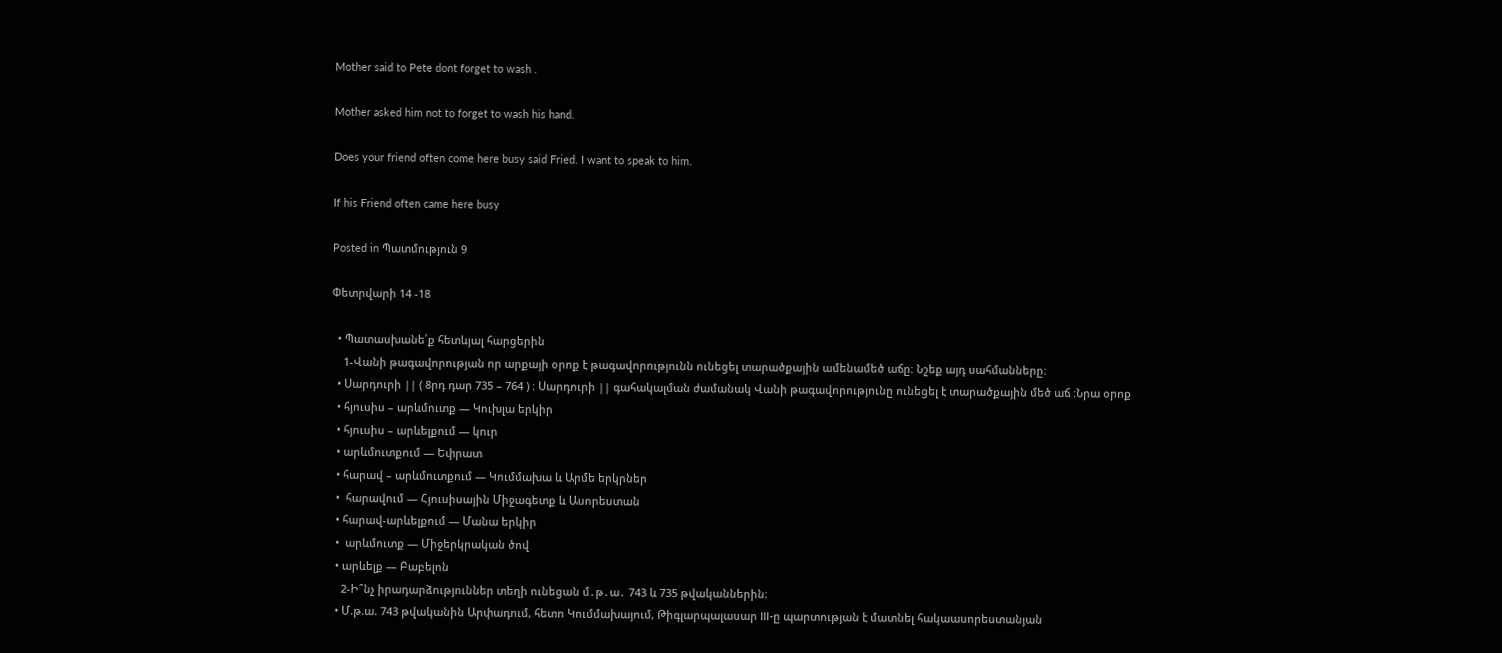Mother said to Pete dont forget to wash .

Mother asked him not to forget to wash his hand.

Does your friend often come here busy said Fried. I want to speak to him.

If his Friend often came here busy

Posted in Պատմություն 9

Փետրվարի 14 -18

  • Պատասխանե՛ք հետևյալ հարցերին
    1-Վանի թագավորության որ արքայի օրոք է թագավորությունն ունեցել տարածքային ամենամեծ աճը։ Նշեք այդ սահմանները։
  • Սարդուրի || ( 8րդ դար 735 – 764 ) ։ Սարդուրի || գահակալման ժամանակ Վանի թագավորությունը ունեցել է տարածքային մեծ աճ ։Նրա օրոք
  • հյուսիս – արևմուտք — Կուխլա երկիր
  • հյուսիս – արևելքում — կուր
  • արևմուտքում — Եփրատ
  • հարավ – արևմուտքում — Կումմախա և Արմե երկրներ
  •  հարավում — Հյուսիսային Միջագետք և Ասորեստան
  • հարավ-արևելքում — Մանա երկիր
  •  արևմուտք — Միջերկրական ծով
  • արևելք — Բաբելոն
    2-Ի՞նչ իրադարձություններ տեղի ունեցան մ․թ․ա․ 743 և 735 թվականներին։
  • Մ.թ.ա. 743 թվականին Արփադում, հետո Կումմախայում, Թիգլարպալասար III-ը պարտության է մատնել հակաասորեստանյան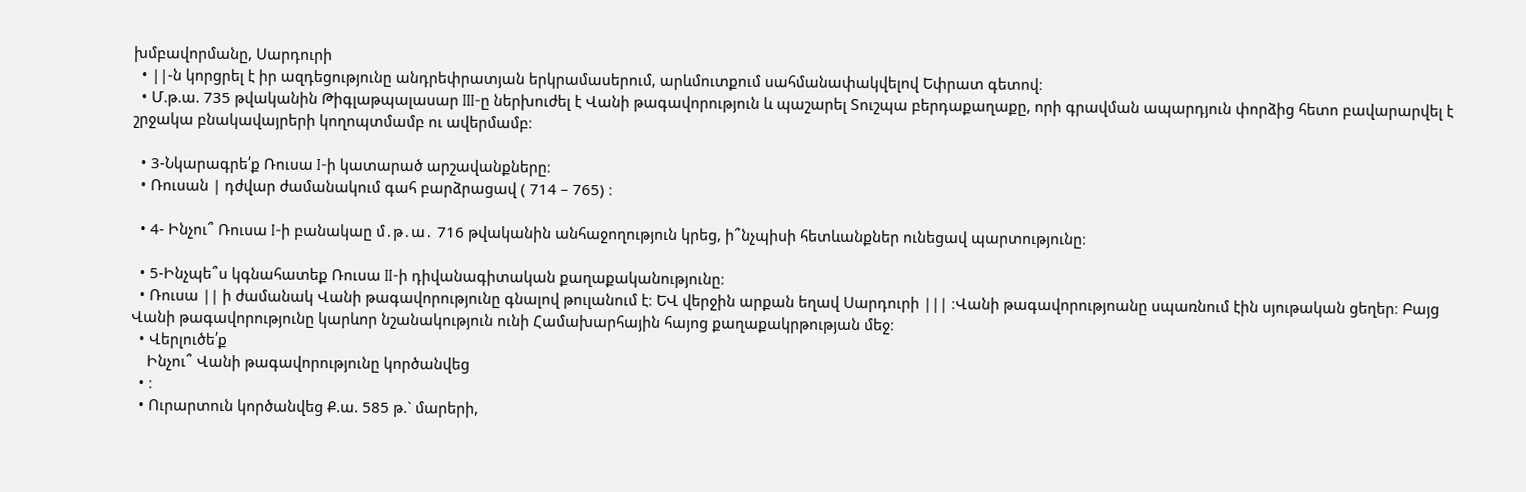խմբավորմանը, Սարդուրի
  • ||-ն կորցրել է իր ազդեցությունը անդրեփրատյան երկրամասերում, արևմուտքում սահմանափակվելով Եփրատ գետով։
  • Մ.թ.ա. 735 թվականին Թիգլաթպալասար III-ը ներխուժել է Վանի թագավորություն և պաշարել Տուշպա բերդաքաղաքը, որի գրավման ապարդյուն փորձից հետո բավարարվել է շրջակա բնակավայրերի կողոպտմամբ ու ավերմամբ։

  • 3-Նկարագրե՛ք Ռուսա I-ի կատարած արշավանքները։
  • Ռուսան | դժվար ժամանակում գահ բարձրացավ ( 714 – 765) ։

  • 4- Ինչու՞ Ռուսա I-ի բանակաը մ․թ․ա․ 716 թվականին անհաջողություն կրեց, ի՞նչպիսի հետևանքներ ունեցավ պարտությունը։

  • 5-Ինչպե՞ս կգնահատեք Ռուսա II-ի դիվանագիտական քաղաքականությունը։
  • Ռուսա || ի ժամանակ Վանի թագավորությունը գնալով թուլանում է։ ԵՎ վերջին արքան եղավ Սարդուրի ||| ։Վանի թագավորությոանը սպառնում էին սյութական ցեղեր։ Բայց Վանի թագավորությունը կարևոր նշանակություն ունի Համախարհային հայոց քաղաքակրթության մեջ։
  • Վերլուծե՛ք
    Ինչու՞ Վանի թագավորությունը կործանվեց
  • ։
  • Ուրարտուն կործանվեց Ք.ա. 585 թ.` մարերի,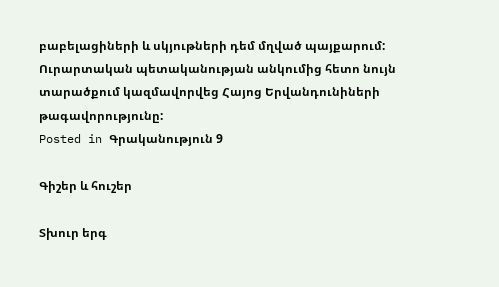բաբելացիների և սկյութների դեմ մղված պայքարում: Ուրարտական պետականության անկումից հետո նույն տարածքում կազմավորվեց Հայոց Երվանդունիների թագավորությունը:
Posted in Գրականություն 9

Գիշեր և հուշեր

Տխուր երգ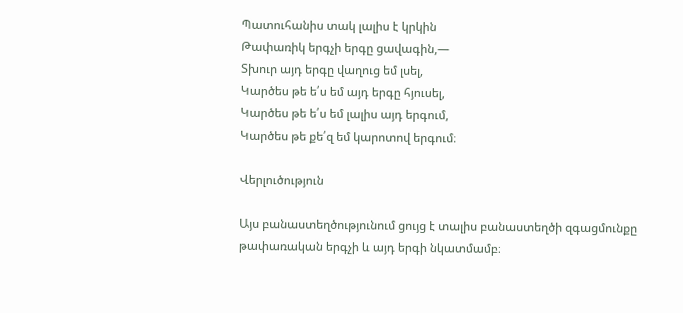Պատուհանիս տակ լալիս է կրկին
Թափառիկ երգչի երգը ցավագին,—
Տխուր այդ երգը վաղուց եմ լսել,
Կարծես թե ե՛ս եմ այդ երգը հյուսել,
Կարծես թե ե՛ս եմ լալիս այդ երգում,
Կարծես թե քե՛զ եմ կարոտով երգում։

Վերլուծություն

Այս բանաստեղծությունում ցույց է տալիս բանաստեղծի զգացմունքը թափառական երգչի և այդ երգի նկատմամբ։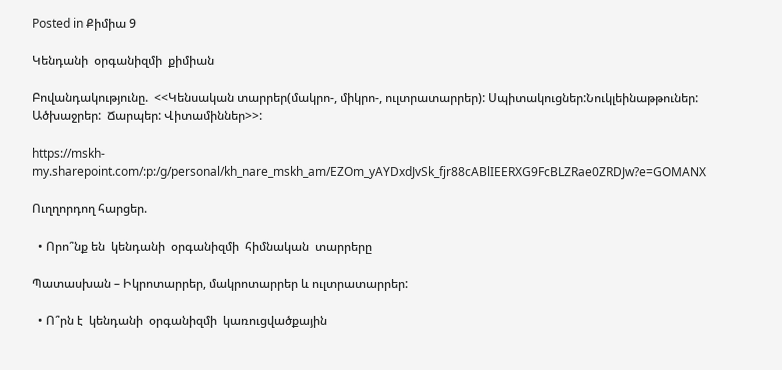Posted in Քիմիա 9

Կենդանի  օրգանիզմի  քիմիան

Բովանդակությունը.  <<Կենսական տարրեր(մակրո-, միկրո-, ուլտրատարրեր): Սպիտակուցներ:Նուկլեինաթթուներ:   Ածխաջրեր:  Ճարպեր: Վիտամիններ>>:

https://mskh-my.sharepoint.com/:p:/g/personal/kh_nare_mskh_am/EZOm_yAYDxdJvSk_fjr88cABlIEERXG9FcBLZRae0ZRDJw?e=GOMANX

Ուղղորդող հարցեր.

  • Որո՞նք են  կենդանի  օրգանիզմի  հիմնական  տարրերը

Պատասխան – Իկրոտարրեր, մակրոտարրեր և ուլտրատարրեր:

  • Ո՞րն է  կենդանի  օրգանիզմի  կառուցվածքային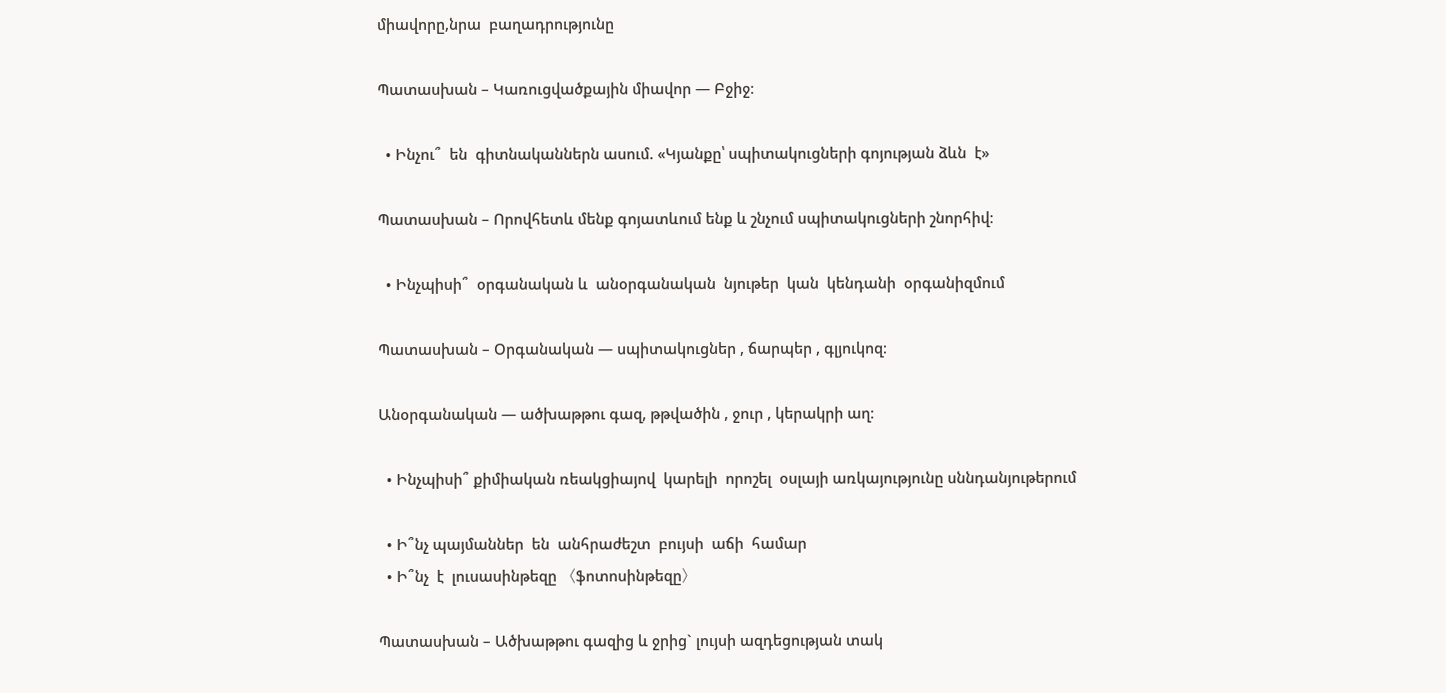միավորը,նրա  բաղադրությունը

Պատասխան – Կառուցվածքային միավոր — Բջիջ։

  • Ինչու՞  են  գիտնականներն ասում. «Կյանքը՝ սպիտակուցների գոյության ձևն  է»

Պատասխան – Որովհետև մենք գոյատևում ենք և շնչում սպիտակուցների շնորհիվ։

  • Ինչպիսի՞  օրգանական և  անօրգանական  նյութեր  կան  կենդանի  օրգանիզմում

Պատասխան – Օրգանական — սպիտակուցներ , ճարպեր , գլյուկոզ։

Անօրգանական — ածխաթթու գազ, թթվածին , ջուր , կերակրի աղ։

  • Ինչպիսի՞ քիմիական ռեակցիայով  կարելի  որոշել  օսլայի առկայությունը սննդանյութերում

  • Ի՞նչ պայմաններ  են  անհրաժեշտ  բույսի  աճի  համար
  • Ի՞նչ  է  լուսասինթեզը 〈ֆոտոսինթեզը〉

Պատասխան – Ածխաթթու գազից և ջրից` լույսի ազդեցության տակ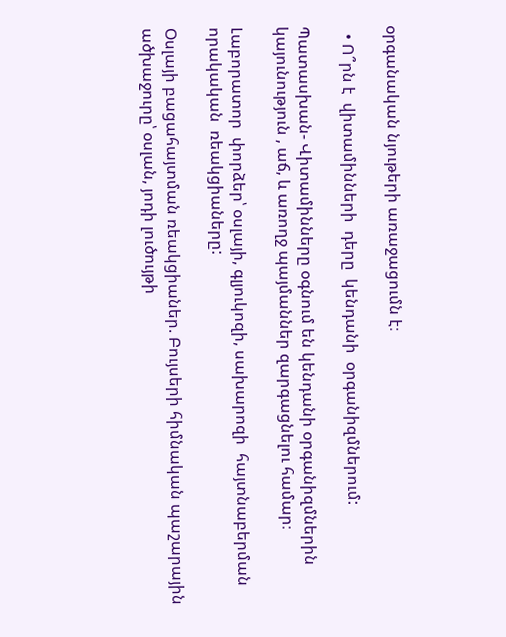օրգանական նյութերի առաջացումն է։

  • Ո՞րն է  վիտամինների  դերը  կենդանի  օրգանիզմներում:

Պատասխան- Վիտամինները օգնում են կենդանի օրգանիզմներին կայունություն , աճ, և առողջ պայմաններ զարգացնելու համար։

Լաբորատոր  փորձեր՝ օսլայի, գլյուկոզի, սախարոզի  հայտնաբերման  որակական  ռեակցիաները:

Օսլայի բացահայտման ռեակցիաներ. Բույսերի հիմնական պաշարային ածխաջուրը՝ օսլան, յոդի լուծույթի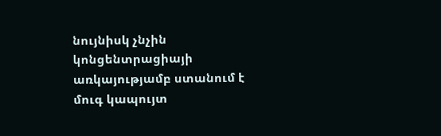նույնիսկ չնչին կոնցենտրացիայի առկայությամբ ստանում է մուգ կապույտ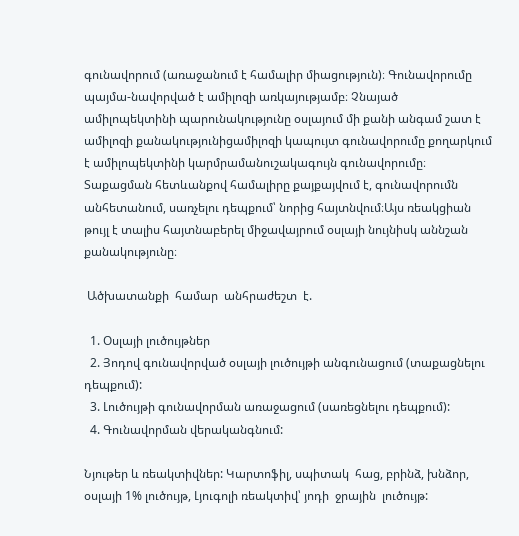գունավորում (առաջանում է համալիր միացություն)։ Գունավորումը պայմա-նավորված է ամիլոզի առկայությամբ։ Չնայած ամիլոպեկտինի պարունակությունը օսլայում մի քանի անգամ շատ է ամիլոզի քանակությունիցամիլոզի կապույտ գունավորումը քողարկում է ամիլոպեկտինի կարմրամանուշակագույն գունավորումը։ Տաքացման հետևանքով համալիրը քայքայվում է, գունավորումն անհետանում, սառչելու դեպքում՝ նորից հայտնվում։Այս ռեակցիան թույլ է տալիս հայտնաբերել միջավայրում օսլայի նույնիսկ աննշան քանակությունը։

 Ածխատանքի  համար  անհրաժեշտ  է.

  1. Օսլայի լուծույթներ
  2. Յոդով գունավորված օսլայի լուծույթի անգունացում (տաքացնելու դեպքում):
  3. Լուծույթի գունավորման առաջացում (սառեցնելու դեպքում):
  4. Գունավորման վերականգնում:

Նյութեր և ռեակտիվներ: Կարտոֆիլ, սպիտակ  հաց, բրինձ, խնձոր, օսլայի 1% լուծույթ, Լյուգոլի ռեակտիվ՝ յոդի  ջրային  լուծույթ: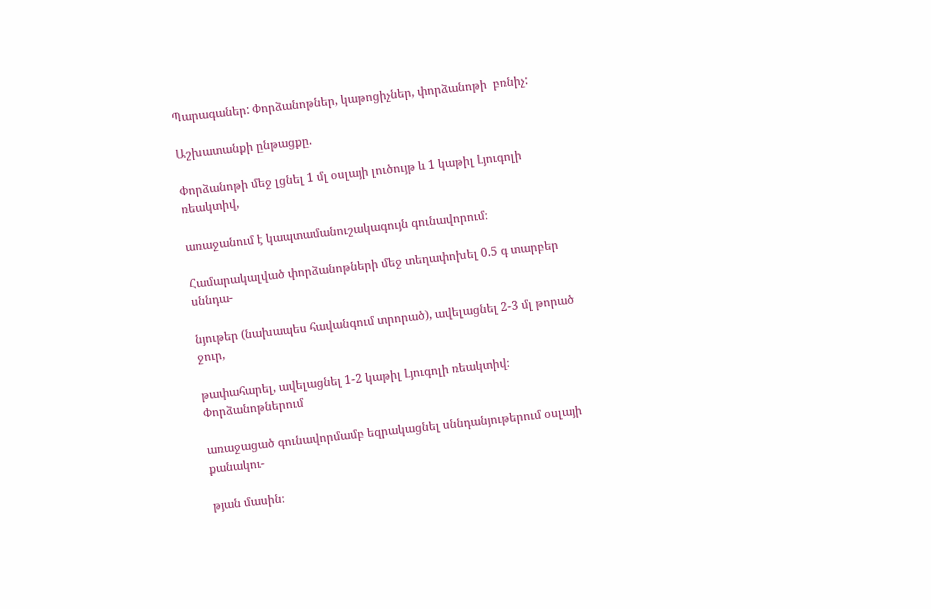Պարագաներ: Փորձանոթներ, կաթոցիչներ, փորձանոթի  բռնիչ:

Աշխատանքի ընթացքը.

Փորձանոթի մեջ լցնել 1 մլ օսլայի լուծույթ և 1 կաթիլ Լյուգոլի ռեակտիվ,

առաջանում է կապտամանուշակագույն գունավորում։

Համարակալված փորձանոթների մեջ տեղափոխել 0.5 գ տարբեր սննդա-

նյութեր (նախապես հավանգում տրորած), ավելացնել 2-3 մլ թորած ջուր,

թափահարել, ավելացնել 1-2 կաթիլ Լյուգոլի ռեակտիվ։ Փորձանոթներում

առաջացած գունավորմամբ եզրակացնել սննդանյութերում օսլայի քանակու-

թյան մասին։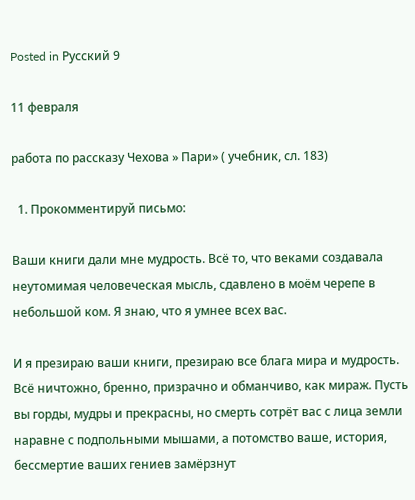Posted in Русский 9

11 февраля

работа по рассказу Чехова » Пари» ( учебник, сл. 183)

  1. Прокомментируй письмо:

Ваши книги дали мне мудрость. Всё то, что веками создавала неутомимая человеческая мысль, сдавлено в моём черепе в небольшой ком. Я знаю, что я умнее всех вас.

И я презираю ваши книги, презираю все блага мира и мудрость. Всё ничтожно, бренно, призрачно и обманчиво, как мираж. Пусть вы горды, мудры и прекрасны, но смерть сотрёт вас с лица земли наравне с подпольными мышами, а потомство ваше, история, бессмертие ваших гениев замёрзнут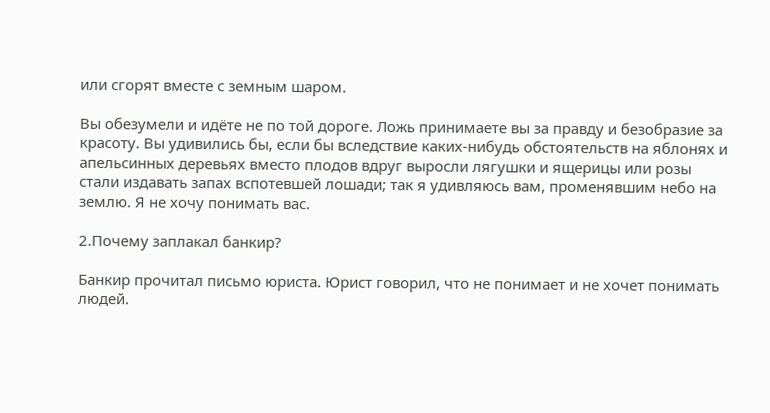или сгорят вместе с земным шаром.

Вы обезумели и идёте не по той дороге. Ложь принимаете вы за правду и безобразие за красоту. Вы удивились бы, если бы вследствие каких-нибудь обстоятельств на яблонях и апельсинных деревьях вместо плодов вдруг выросли лягушки и ящерицы или розы стали издавать запах вспотевшей лошади; так я удивляюсь вам, променявшим небо на землю. Я не хочу понимать вас.

2.Почему заплакал банкир?

Банкир прочитал письмо юриста. Юрист говорил, что не понимает и не хочет понимать людей.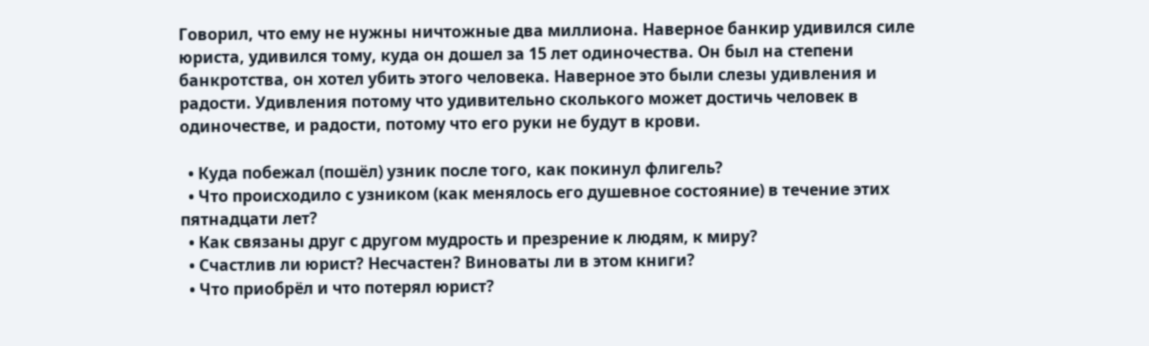Говорил, что ему не нужны ничтожные два миллиона. Наверное банкир удивился силе юриста, удивился тому, куда он дошел за 15 лет одиночества. Он был на степени банкротства, он хотел убить этого человека. Наверное это были слезы удивления и радости. Удивления потому что удивительно сколького может достичь человек в одиночестве, и радости, потому что его руки не будут в крови.

  • Куда побежал (пошёл) узник после того, как покинул флигель?
  • Что происходило с узником (как менялось его душевное состояние) в течение этих пятнадцати лет?
  • Как связаны друг с другом мудрость и презрение к людям, к миру?
  • Счастлив ли юрист? Несчастен? Виноваты ли в этом книги?
  • Что приобрёл и что потерял юрист?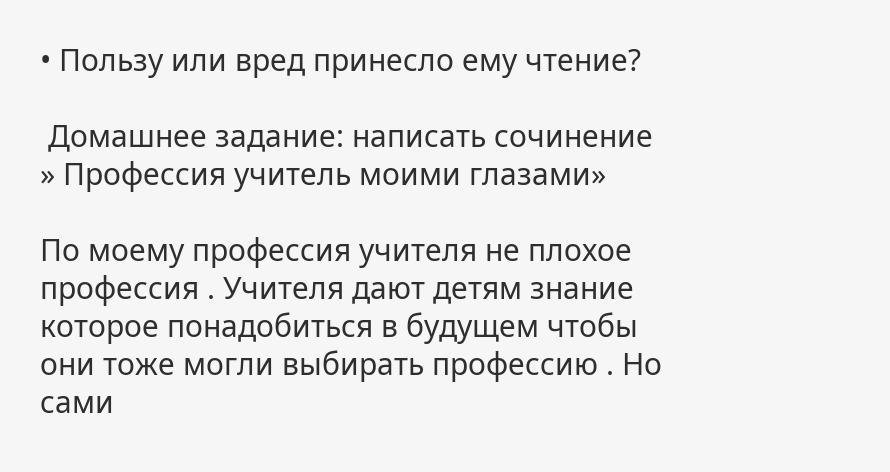• Пользу или вред принесло ему чтение?

 Домашнее задание: написать сочинение » Профессия учитель моими глазами»

По моему профессия учителя не плохое профессия . Учителя дают детям знание которое понадобиться в будущем чтобы они тоже могли выбирать профессию . Но сами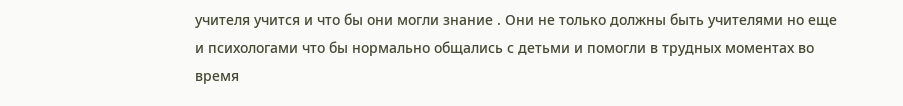учителя учится и что бы они могли знание . Они не только должны быть учителями но еще и психологами что бы нормально общались с детьми и помогли в трудных моментах во время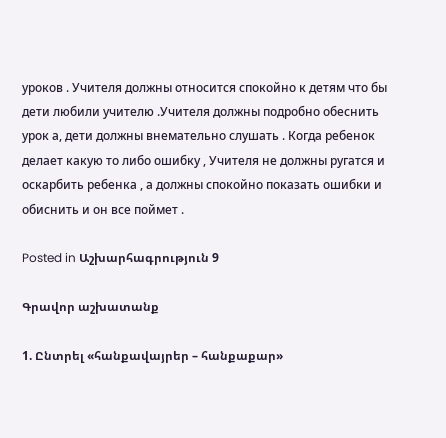уроков . Учителя должны относится спокойно к детям что бы дети любили учителю .Учителя должны подробно обеснить урок а, дети должны внемательно слушать . Когда ребенок делает какую то либо ошибку , Учителя не должны ругатся и оскарбить ребенка , а должны спокойно показать ошибки и обиснить и он все поймет .

Posted in Աշխարհագրություն 9

Գրավոր աշխատանք

1. Ընտրել «հանքավայրեր – հանքաքար»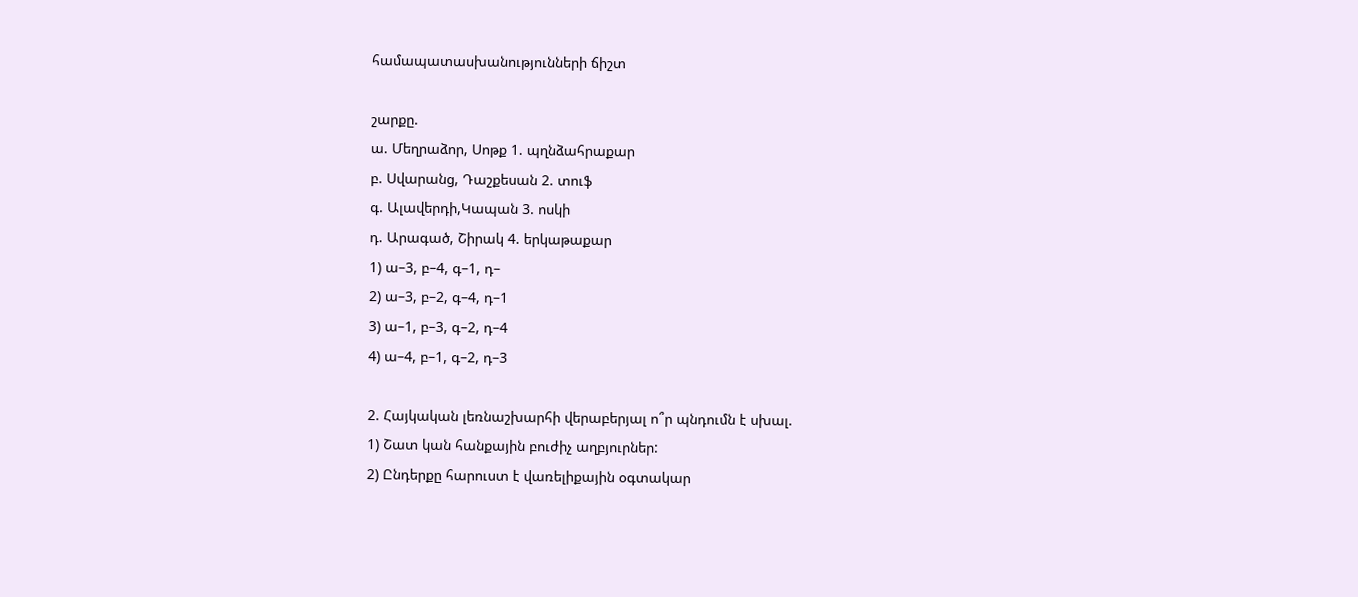համապատասխանությունների ճիշտ

շարքը.
ա. Մեղրաձոր, Սոթք 1. պղնձահրաքար
բ. Սվարանց, Դաշքեսան 2. տուֆ
գ. Ալավերդի,Կապան 3. ոսկի
դ. Արագած, Շիրակ 4. երկաթաքար
1) ա–3, բ–4, գ–1, դ–
2) ա–3, բ–2, գ–4, դ–1
3) ա–1, բ–3, գ–2, դ–4
4) ա–4, բ–1, գ–2, դ–3

2. Հայկական լեռնաշխարհի վերաբերյալ ո՞ր պնդումն է սխալ.
1) Շատ կան հանքային բուժիչ աղբյուրներ:
2) Ընդերքը հարուստ է վառելիքային օգտակար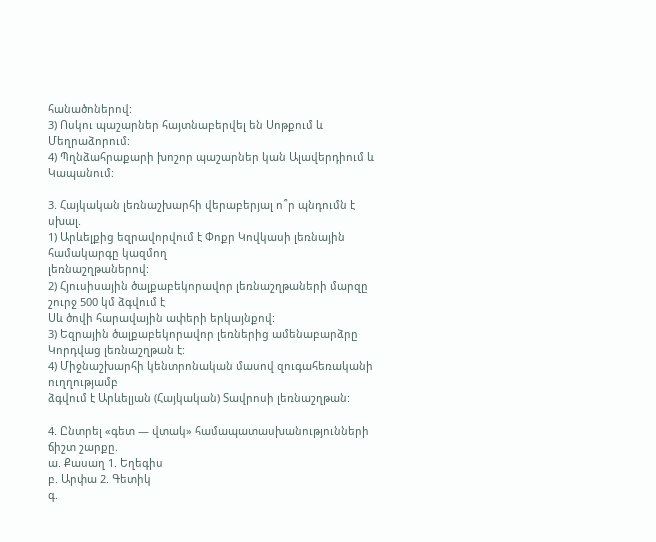հանածոներով:
3) Ոսկու պաշարներ հայտնաբերվել են Սոթքում և Մեղրաձորում:
4) Պղնձահրաքարի խոշոր պաշարներ կան Ալավերդիում և Կապանում:

3. Հայկական լեռնաշխարհի վերաբերյալ ո՞ր պնդումն է սխալ.
1) Արևելքից եզրավորվում է Փոքր Կովկասի լեռնային համակարգը կազմող
լեռնաշղթաներով:
2) Հյուսիսային ծալքաբեկորավոր լեռնաշղթաների մարզը շուրջ 500 կմ ձգվում է
Սև ծովի հարավային ափերի երկայնքով:
3) Եզրային ծալքաբեկորավոր լեռներից ամենաբարձրը Կորդվաց լեռնաշղթան է:
4) Միջնաշխարհի կենտրոնական մասով զուգահեռականի ուղղությամբ
ձգվում է Արևելյան (Հայկական) Տավրոսի լեռնաշղթան:

4. Ընտրել «գետ — վտակ» համապատասխանությունների ճիշտ շարքը.
ա. Քասաղ 1. Եղեգիս
բ. Արփա 2. Գետիկ
գ.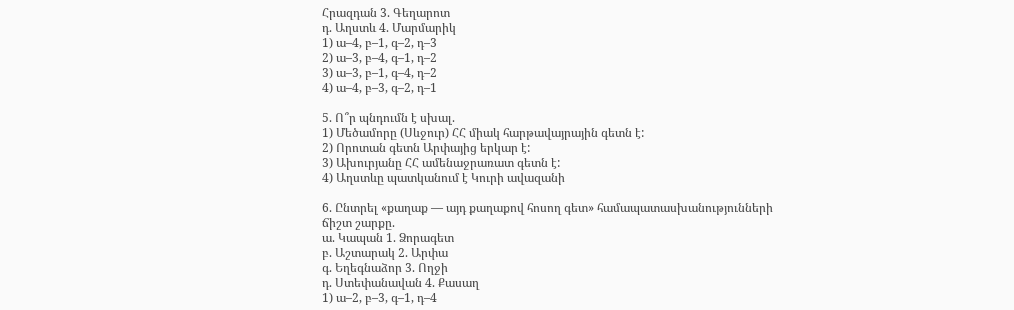Հրազդան 3. Գեղարոտ
դ. Աղստև 4. Մարմարիկ
1) ա–4, բ–1, գ–2, դ–3
2) ա–3, բ–4, գ–1, դ–2
3) ա–3, բ–1, գ–4, դ–2
4) ա–4, բ–3, գ–2, դ–1

5. Ո՞ր պնդումն է սխալ.
1) Մեծամորը (Սևջուր) ՀՀ միակ հարթավայրային գետն է:
2) Որոտան գետն Արփայից երկար է:
3) Ախուրյանը ՀՀ ամենաջրառատ գետն է:
4) Աղստևը պատկանում է Կուրի ավազանի

6. Ընտրել «քաղաք — այդ քաղաքով հոսող գետ» համապատասխանությունների ճիշտ շարքը.
ա. Կապան 1. Ձորագետ
բ. Աշտարակ 2. Արփա
գ. Եղեգնաձոր 3. Ողջի
դ. Ստեփանավան 4. Քասաղ
1) ա–2, բ–3, գ–1, դ–4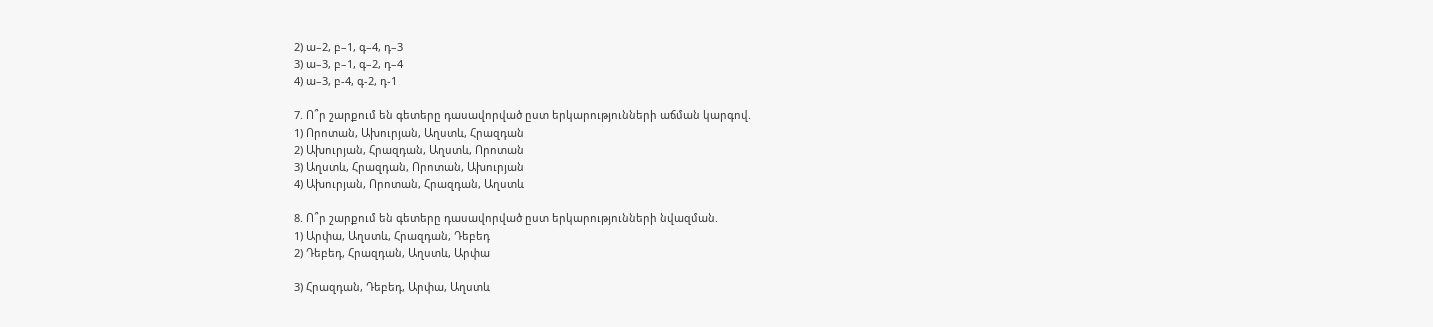2) ա–2, բ–1, գ–4, դ–3
3) ա–3, բ–1, գ–2, դ–4
4) ա–3, բ-4, գ-2, դ-1

7. Ո՞ր շարքում են գետերը դասավորված ըստ երկարությունների աճման կարգով.
1) Որոտան, Ախուրյան, Աղստև, Հրազդան
2) Ախուրյան, Հրազդան, Աղստև, Որոտան
3) Աղստև, Հրազդան, Որոտան, Ախուրյան
4) Ախուրյան, Որոտան, Հրազդան, Աղստև

8. Ո՞ր շարքում են գետերը դասավորված ըստ երկարությունների նվազման.
1) Արփա, Աղստև, Հրազդան, Դեբեդ
2) Դեբեդ, Հրազդան, Աղստև, Արփա

3) Հրազդան, Դեբեդ, Արփա, Աղստև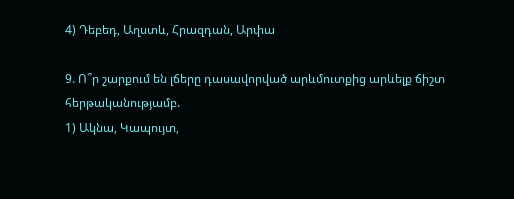4) Դեբեդ, Աղստև, Հրազդան, Արփա

9. Ո՞ր շարքում են լճերը դասավորված արևմուտքից արևելք ճիշտ հերթականությամբ.
1) Ակնա, Կապույտ,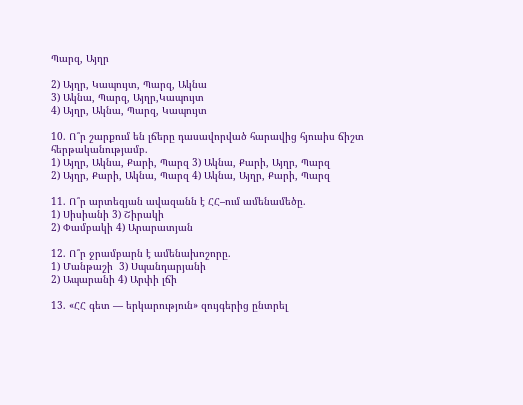Պարզ, Այղր

2) Այղր, Կապույտ, Պարզ, Ակնա
3) Ակնա, Պարզ, Այղր,Կապույտ
4) Այղր, Ակնա, Պարզ, Կապույտ

10. Ո՞ր շարքում են լճերը դասավորված հարավից հյուսիս ճիշտ հերթականությամբ.
1) Այղր, Ակնա, Քարի, Պարզ 3) Ակնա, Քարի, Այղր, Պարզ
2) Այղր, Քարի, Ակնա, Պարզ 4) Ակնա, Այղր, Քարի, Պարզ

11. Ո՞ր արտեզյան ավազանն է ՀՀ–ում ամենամեծը.
1) Սիսիանի 3) Շիրակի
2) Փամբակի 4) Արարատյան

12. Ո՞ր ջրամբարն է ամենախոշորը.
1) Մանթաշի  3) Սպանդարյանի
2) Ապարանի 4) Արփի լճի

13. «ՀՀ գետ — երկարություն» զույգերից ընտրել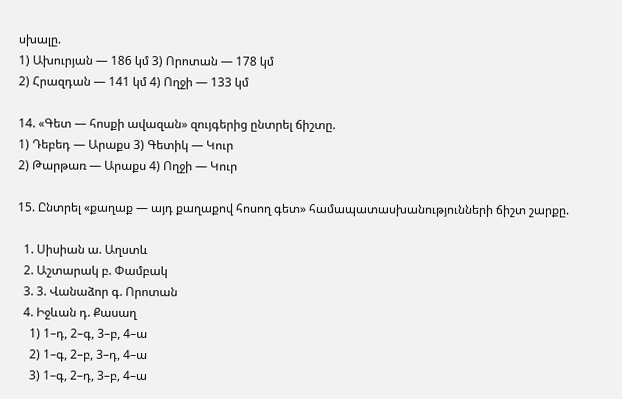սխալը.
1) Ախուրյան — 186 կմ 3) Որոտան — 178 կմ
2) Հրազդան — 141 կմ 4) Ողջի — 133 կմ

14. «Գետ — հոսքի ավազան» զույգերից ընտրել ճիշտը.
1) Դեբեդ — Արաքս 3) Գետիկ — Կուր
2) Թարթառ — Արաքս 4) Ողջի — Կուր

15. Ընտրել «քաղաք — այդ քաղաքով հոսող գետ» համապատասխանությունների ճիշտ շարքը.

  1. Սիսիան ա. Աղստև
  2. Աշտարակ բ. Փամբակ
  3. 3. Վանաձոր գ. Որոտան
  4. Իջևան դ. Քասաղ
    1) 1–դ, 2–գ, 3–բ, 4–ա
    2) 1–գ, 2–բ, 3–դ, 4–ա
    3) 1–գ, 2–դ, 3–բ, 4–ա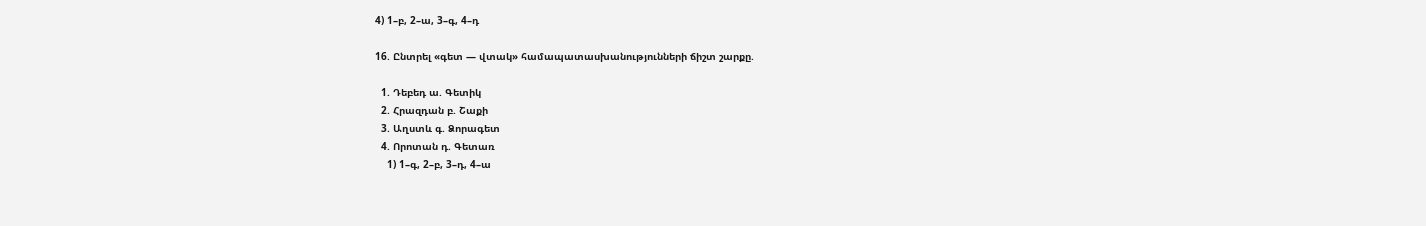4) 1–բ, 2–ա, 3–գ, 4–դ

16. Ընտրել «գետ — վտակ» համապատասխանությունների ճիշտ շարքը.

  1. Դեբեդ ա. Գետիկ
  2. Հրազդան բ. Շաքի
  3. Աղստև գ. Ձորագետ
  4. Որոտան դ. Գետառ
    1) 1–գ, 2–բ, 3–դ, 4–ա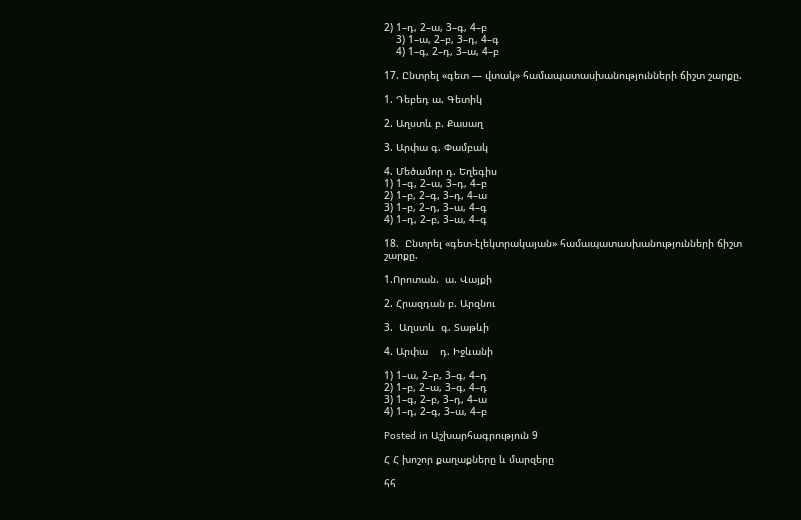2) 1–դ, 2–ա, 3–գ, 4–բ
    3) 1–ա, 2–բ, 3–դ, 4–գ
    4) 1–գ, 2–դ, 3–ա, 4–բ

17. Ընտրել «գետ — վտակ» համապատասխանությունների ճիշտ շարքը.

1. Դեբեդ ա. Գետիկ

2. Աղստև բ. Քասաղ

3. Արփա գ. Փամբակ

4. Մեծամոր դ. Եղեգիս
1) 1–գ, 2–ա, 3–դ, 4–բ
2) 1–բ, 2–գ, 3–դ, 4–ա
3) 1–բ, 2–դ, 3–ա, 4–գ
4) 1–դ, 2–բ, 3–ա, 4–գ

18.  Ընտրել «գետ-էլեկտրակայան» համապատասխանությունների ճիշտ շարքը.

1.Որոտան.  ա. Վայքի

2. Հրազդան բ. Արզնու

3.  Աղստև  գ. Տաթևի

4. Արփա    դ. Իջևանի

1) 1–ա, 2–բ, 3–գ, 4–դ
2) 1–բ, 2–ա, 3–գ, 4–դ
3) 1–գ, 2–բ, 3–դ, 4–ա
4) 1–դ, 2–գ, 3–ա, 4–բ

Posted in Աշխարհագրություն 9

Հ Հ խոշոր քաղաքները և մարզերը

հհ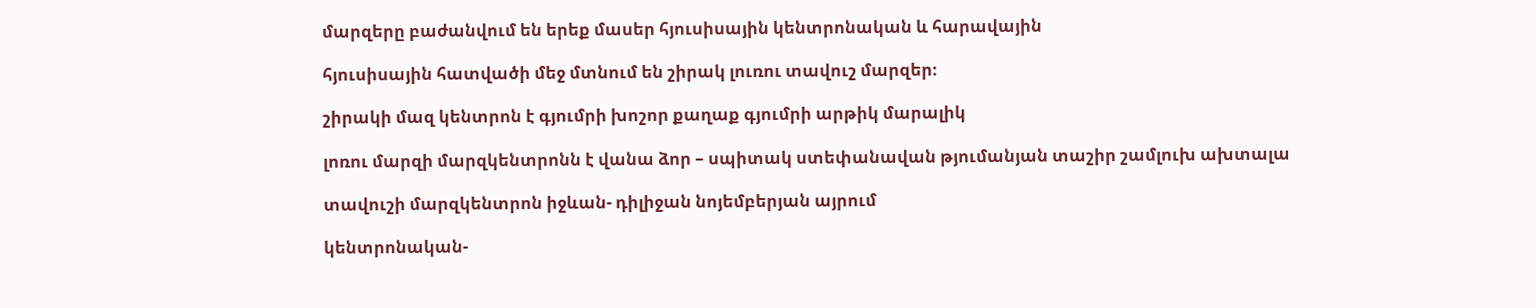մարզերը բաժանվում են երեք մասեր հյուսիսային կենտրոնական և հարավային

հյուսիսային հատվածի մեջ մտնում են շիրակ լուռու տավուշ մարզեր։

շիրակի մազ կենտրոն է գյումրի խոշոր քաղաք գյումրի արթիկ մարալիկ

լոռու մարզի մարզկենտրոնն է վանա ձոր – սպիտակ ստեփանավան թյումանյան տաշիր շամլուխ ախտալա

տավուշի մարզկենտրոն իջևան- դիլիջան նոյեմբերյան այրում

կենտրոնական-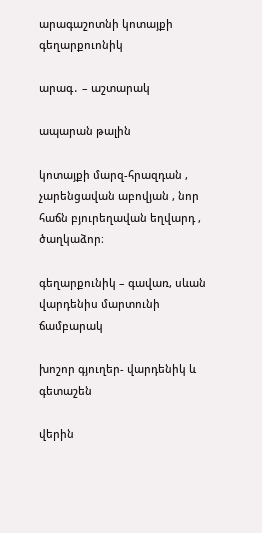արագաշոտնի կոտայքի գեղարքուոնիկ

արագ․ – աշտարակ

ապարան թալին

կոտայքի մարզ-հրազդան , չարենցավան աբովյան , նոր հաճն բյուրեղավան եղվարդ , ծաղկաձոր։

գեղարքունիկ – գավառ, սևան վարդենիս մարտունի ճամբարակ

խոշոր գյուղեր- վարդենիկ և գետաշեն

վերին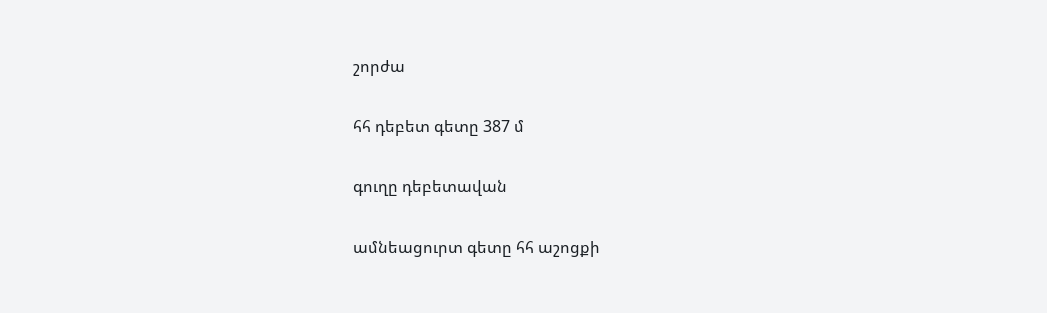շորժա

հհ դեբետ գետը 387 մ

գուղը դեբետավան

ամնեացուրտ գետը հհ աշոցքի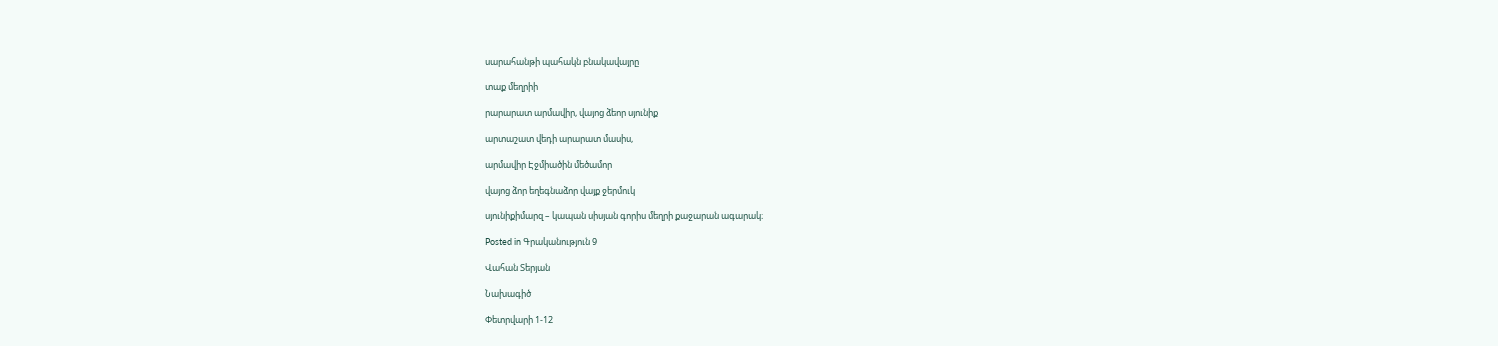սարահանթի պահակն բնակավայրը

տաք մեղրիի

րարարատ արմավիր, վայոց ձեոր սյունիք

արտաշատ վեդի արարատ մասիս,

արմավիր Էջմիածին մեծամոր

վայոց ձոր եղեգնաձոր վայք ջերմուկ

սյունիքիմարզ – կապան սիսյան գորիս մեղրի քաջարան ագարակ։

Posted in Գրականություն 9

Վահան Տերյան

Նախագիծ

Փետրվարի 1-12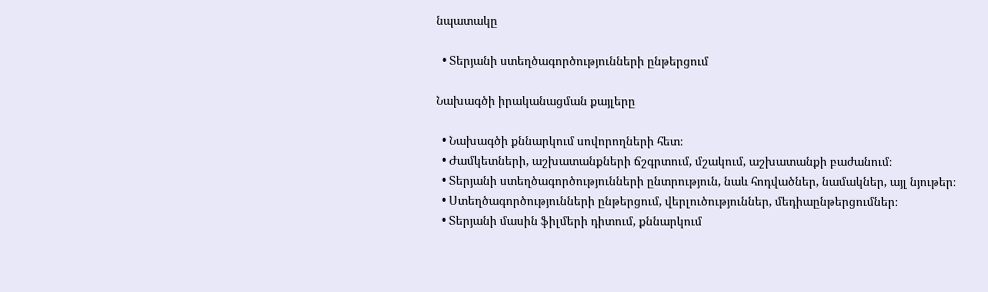նպատակը

  • Տերյանի ստեղծագործությունների ընթերցում

Նախագծի իրականացման քայլերը

  • Նախագծի քննարկում սովորողների հետ։
  • Ժամկետների, աշխատանքների ճշգրտում, մշակում, աշխատանքի բաժանում։
  • Տերյանի ստեղծագործությունների ընտրություն, նաև հոդվածներ, նամակներ, այլ նյութեր։
  • Ստեղծագործությունների ընթերցում, վերլուծություններ, մեդիաընթերցումներ։
  • Տերյանի մասին ֆիլմերի դիտում, քննարկում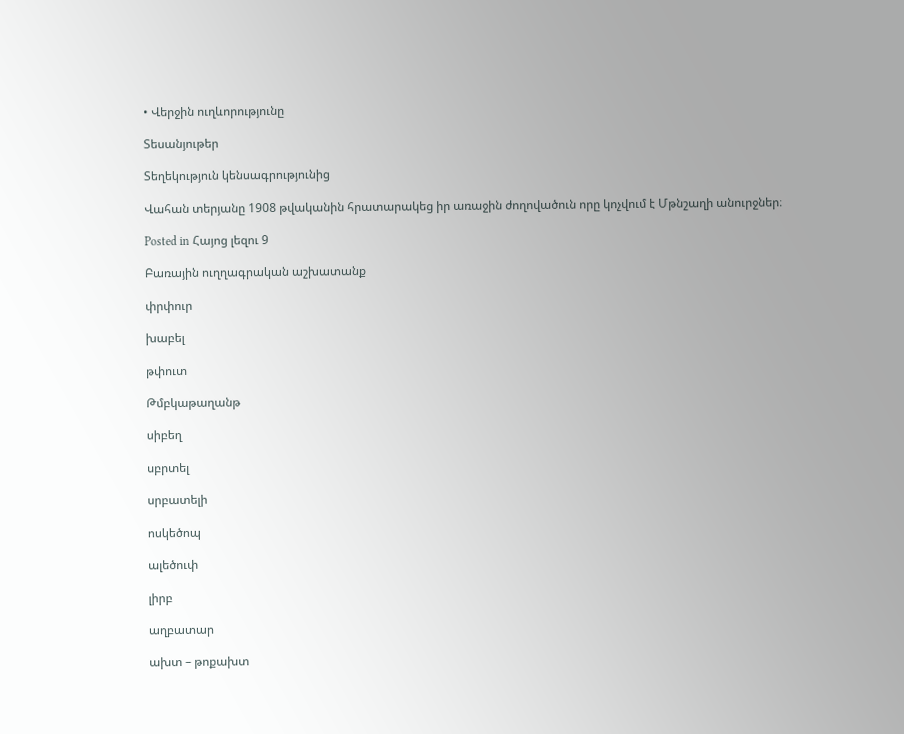• Վերջին ուղևորությունը

Տեսանյութեր

Տեղեկություն կենսագրությունից

Վահան տերյանը 1908 թվականին հրատարակեց իր առաջին ժողովածուն որը կոչվում է Մթնշաղի անուրջներ։

Posted in Հայոց լեզու 9

Բառային ուղղագրական աշխատանք

փրփուր

խաբել

թփուտ

Թմբկաթաղանթ

սիբեղ

սբրտել

սրբատելի

ոսկեծոպ

ալեծուփ

լիրբ

աղբատար

ախտ – թոքախտ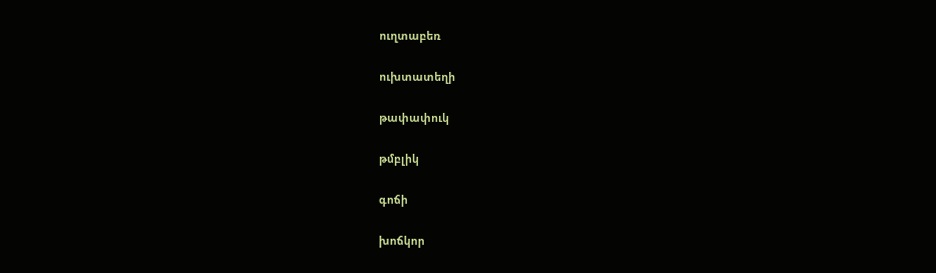ուղտաբեռ

ուխտատեղի

թափափուկ

թմբլիկ

գոճի

խոճկոր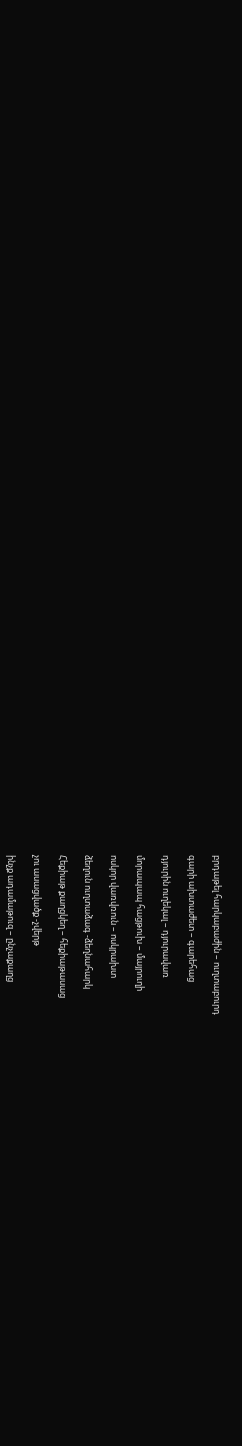բրդաթել հարկաբաժին – ուղտաբուրդ

գարի ախտաժետ – գարեհաց

դյուրին ուղեկալ – դյուրավառ

մորապապ հացթուխ – մայրուղի

ոսկոր վառվռուն – ոսկրախտ

ձեղուն ուղտաձագ -ձեղնահարկ

Հեքիաթ քաղցկեղ – հեքիաթասաց

չու ասացվածք -չվերթ

ինչք ադամաթուզ – ընչաքաղց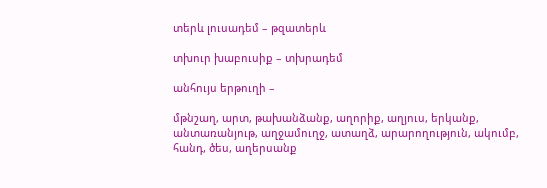տերև լուսադեմ – թզատերև

տխուր խաբուսիք – տխրադեմ

անհույս երթուղի –

մթնշաղ, արտ, թախանձանք, աղորիք, աղյուս, երկանք, անտառանյութ, աղջամուղջ, ատաղձ, արարողություն, ակումբ, հանդ, ծես, աղերսանք